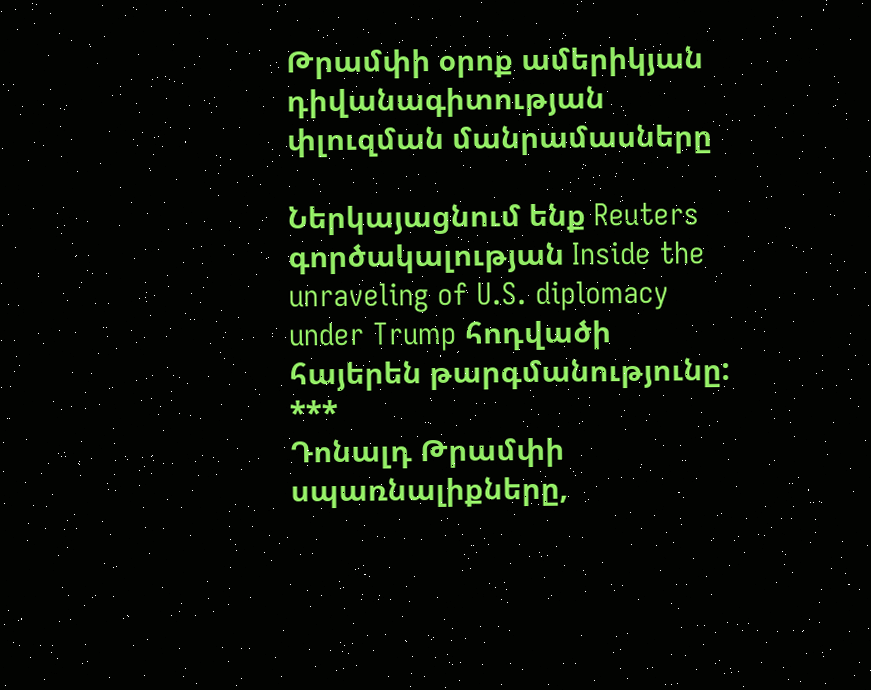Թրամփի օրոք ամերիկյան դիվանագիտության փլուզման մանրամասները

Ներկայացնում ենք Reuters գործակալության Inside the unraveling of U.S. diplomacy under Trump հոդվածի հայերեն թարգմանությունը:
***
Դոնալդ Թրամփի սպառնալիքները,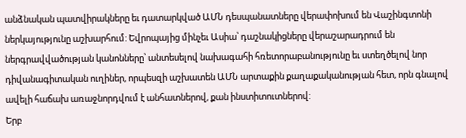անձնական պատվիրակները եւ դատարկված ԱՄՆ դեսպանատները վերափոխում են Վաշինգտոնի ներկայությունը աշխարհում: Եվրոպայից մինչեւ Ասիա՝ դաշնակիցները վերաշարադրում են ներգրավվածության կանոնները՝ անտեսելով նախագահի հռետորաբանությունը եւ ստեղծելով նոր դիվանագիտական ուղիներ, որպեսզի աշխատեն ԱՄՆ արտաքին քաղաքականության հետ, որն գնալով ավելի հաճախ առաջնորդվում է անհատներով, քան ինստիտուտներով:
Երբ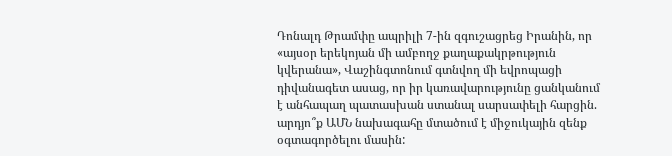Դոնալդ Թրամփը ապրիլի 7-ին զգուշացրեց Իրանին, որ «այսօր երեկոյան մի ամբողջ քաղաքակրթություն կվերանա», Վաշինգտոնում գտնվող մի եվրոպացի դիվանագետ ասաց, որ իր կառավարությունը ցանկանում է անհապաղ պատասխան ստանալ սարսափելի հարցին. արդյո՞ք ԱՄՆ նախագահը մտածում է միջուկային զենք օգտագործելու մասին: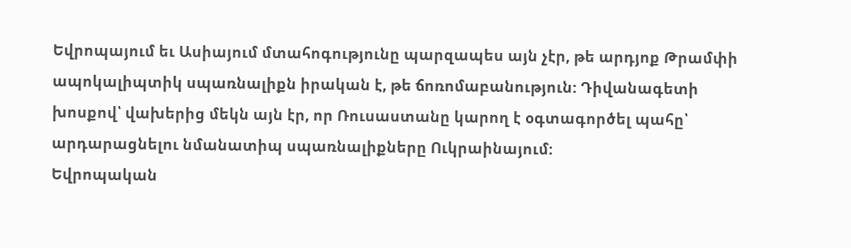Եվրոպայում եւ Ասիայում մտահոգությունը պարզապես այն չէր, թե արդյոք Թրամփի ապոկալիպտիկ սպառնալիքն իրական է, թե ճոռոմաբանություն: Դիվանագետի խոսքով՝ վախերից մեկն այն էր, որ Ռուսաստանը կարող է օգտագործել պահը՝ արդարացնելու նմանատիպ սպառնալիքները Ուկրաինայում:
Եվրոպական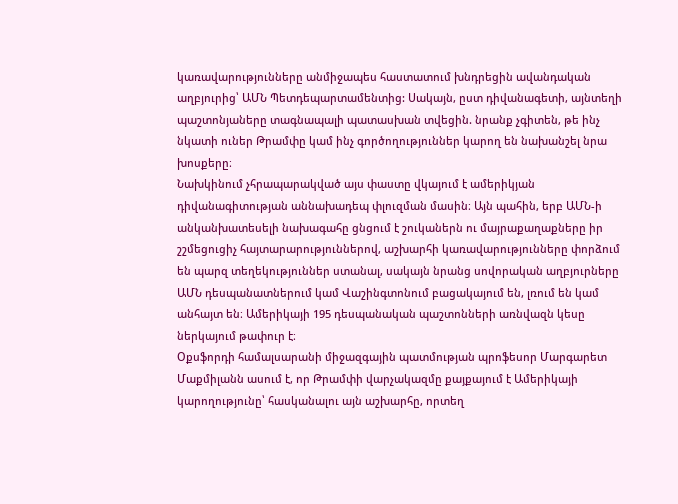կառավարությունները անմիջապես հաստատում խնդրեցին ավանդական աղբյուրից՝ ԱՄՆ Պետդեպարտամենտից: Սակայն, ըստ դիվանագետի, այնտեղի պաշտոնյաները տագնապալի պատասխան տվեցին. նրանք չգիտեն, թե ինչ նկատի ուներ Թրամփը կամ ինչ գործողություններ կարող են նախանշել նրա խոսքերը։
Նախկինում չհրապարակված այս փաստը վկայում է ամերիկյան դիվանագիտության աննախադեպ փլուզման մասին։ Այն պահին, երբ ԱՄՆ-ի անկանխատեսելի նախագահը ցնցում է շուկաներն ու մայրաքաղաքները իր շշմեցուցիչ հայտարարություններով, աշխարհի կառավարությունները փորձում են պարզ տեղեկություններ ստանալ, սակայն նրանց սովորական աղբյուրները ԱՄՆ դեսպանատներում կամ Վաշինգտոնում բացակայում են, լռում են կամ անհայտ են։ Ամերիկայի 195 դեսպանական պաշտոնների առնվազն կեսը ներկայում թափուր է։
Օքսֆորդի համալսարանի միջազգային պատմության պրոֆեսոր Մարգարետ Մաքմիլանն ասում է, որ Թրամփի վարչակազմը քայքայում է Ամերիկայի կարողությունը՝ հասկանալու այն աշխարհը, որտեղ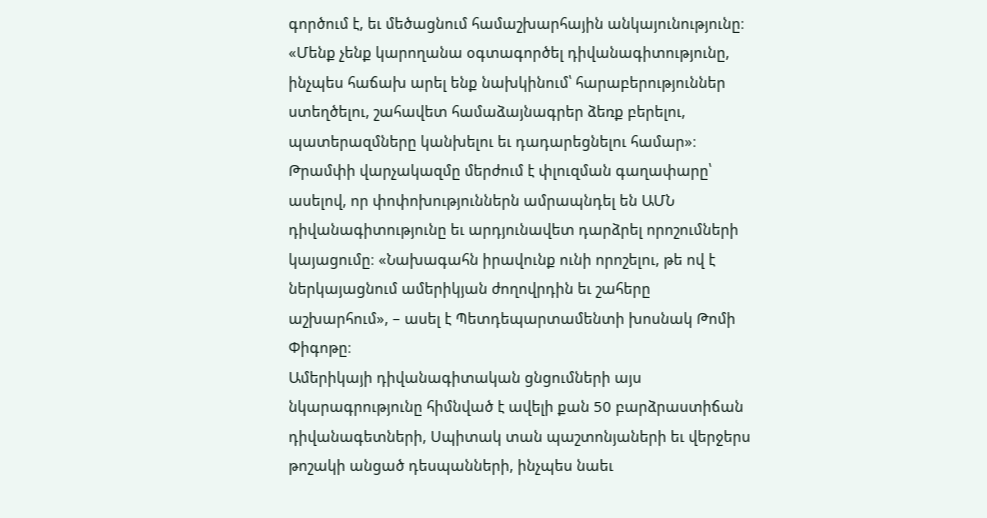գործում է, եւ մեծացնում համաշխարհային անկայունությունը։ «Մենք չենք կարողանա օգտագործել դիվանագիտությունը, ինչպես հաճախ արել ենք նախկինում՝ հարաբերություններ ստեղծելու, շահավետ համաձայնագրեր ձեռք բերելու, պատերազմները կանխելու եւ դադարեցնելու համար»։
Թրամփի վարչակազմը մերժում է փլուզման գաղափարը՝ ասելով, որ փոփոխություններն ամրապնդել են ԱՄՆ դիվանագիտությունը եւ արդյունավետ դարձրել որոշումների կայացումը։ «Նախագահն իրավունք ունի որոշելու, թե ով է ներկայացնում ամերիկյան ժողովրդին եւ շահերը աշխարհում», – ասել է Պետդեպարտամենտի խոսնակ Թոմի Փիգոթը։
Ամերիկայի դիվանագիտական ցնցումների այս նկարագրությունը հիմնված է ավելի քան 50 բարձրաստիճան դիվանագետների, Սպիտակ տան պաշտոնյաների եւ վերջերս թոշակի անցած դեսպանների, ինչպես նաեւ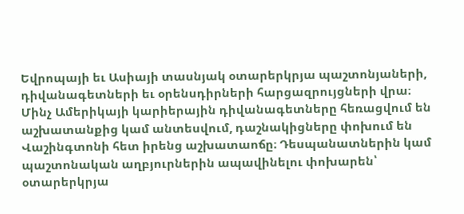Եվրոպայի եւ Ասիայի տասնյակ օտարերկրյա պաշտոնյաների, դիվանագետների եւ օրենսդիրների հարցազրույցների վրա։
Մինչ Ամերիկայի կարիերային դիվանագետները հեռացվում են աշխատանքից կամ անտեսվում, դաշնակիցները փոխում են Վաշինգտոնի հետ իրենց աշխատաոճը։ Դեսպանատներին կամ պաշտոնական աղբյուրներին ապավինելու փոխարեն՝ օտարերկրյա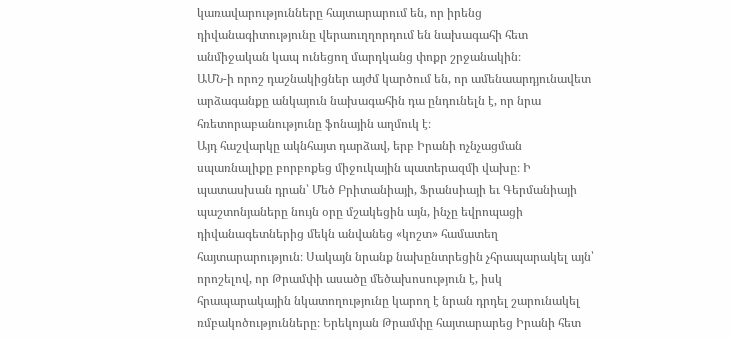կառավարությունները հայտարարում են, որ իրենց դիվանագիտությունը վերաուղղորդում են նախագահի հետ անմիջական կապ ունեցող մարդկանց փոքր շրջանակին։
ԱՄՆ-ի որոշ դաշնակիցներ այժմ կարծում են, որ ամենաարդյունավետ արձագանքը անկայուն նախագահին դա ընդունելն է, որ նրա հռետորաբանությունը ֆոնային աղմուկ է։
Այդ հաշվարկը ակնհայտ դարձավ, երբ Իրանի ոչնչացման սպառնալիքը բորբոքեց միջուկային պատերազմի վախը։ Ի պատասխան դրան՝ Մեծ Բրիտանիայի, Ֆրանսիայի եւ Գերմանիայի պաշտոնյաները նույն օրը մշակեցին այն, ինչը եվրոպացի դիվանագետներից մեկն անվանեց «կոշտ» համատեղ հայտարարություն։ Սակայն նրանք նախընտրեցին չհրապարակել այն՝ որոշելով, որ Թրամփի ասածը մեծախոսություն է, իսկ հրապարակային նկատողությունը կարող է նրան դրդել շարունակել ռմբակոծությունները։ Երեկոյան Թրամփը հայտարարեց Իրանի հետ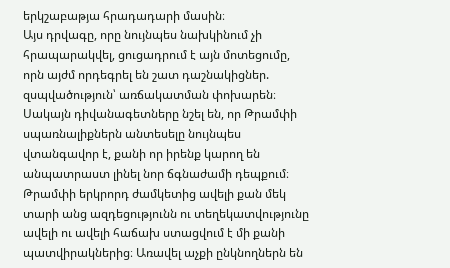երկշաբաթյա հրադադարի մասին։
Այս դրվագը, որը նույնպես նախկինում չի հրապարակվել, ցուցադրում է այն մոտեցումը, որն այժմ որդեգրել են շատ դաշնակիցներ. զսպվածություն՝ առճակատման փոխարեն։ Սակայն դիվանագետները նշել են, որ Թրամփի սպառնալիքներն անտեսելը նույնպես վտանգավոր է, քանի որ իրենք կարող են անպատրաստ լինել նոր ճգնաժամի դեպքում։
Թրամփի երկրորդ ժամկետից ավելի քան մեկ տարի անց ազդեցությունն ու տեղեկատվությունը ավելի ու ավելի հաճախ ստացվում է մի քանի պատվիրակներից։ Առավել աչքի ընկնողներն են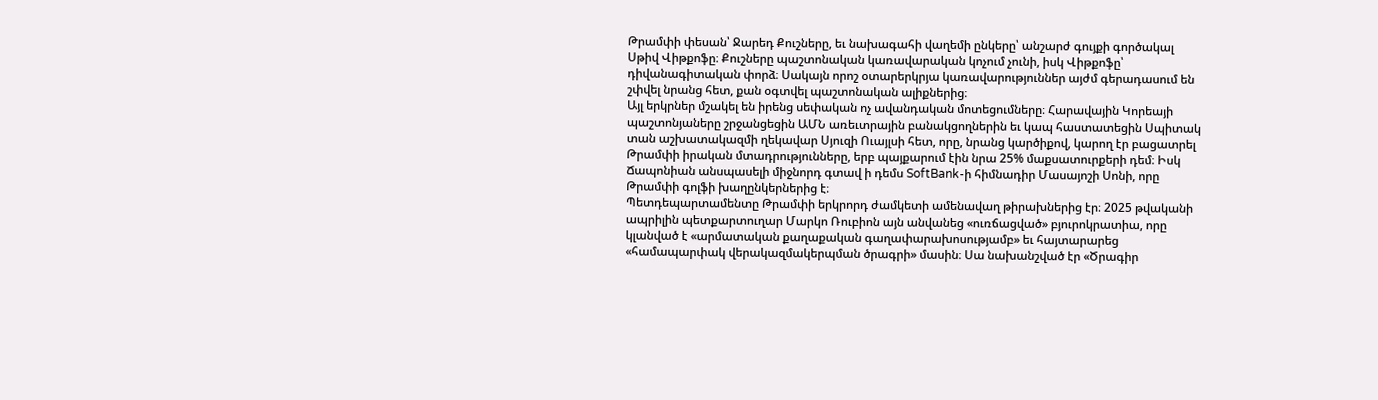Թրամփի փեսան՝ Ջարեդ Քուշները, եւ նախագահի վաղեմի ընկերը՝ անշարժ գույքի գործակալ Սթիվ Վիթքոֆը։ Քուշները պաշտոնական կառավարական կոչում չունի, իսկ Վիթքոֆը՝ դիվանագիտական փորձ։ Սակայն որոշ օտարերկրյա կառավարություններ այժմ գերադասում են շփվել նրանց հետ, քան օգտվել պաշտոնական ալիքներից։
Այլ երկրներ մշակել են իրենց սեփական ոչ ավանդական մոտեցումները։ Հարավային Կորեայի պաշտոնյաները շրջանցեցին ԱՄՆ առեւտրային բանակցողներին եւ կապ հաստատեցին Սպիտակ տան աշխատակազմի ղեկավար Սյուզի Ուայլսի հետ, որը, նրանց կարծիքով, կարող էր բացատրել Թրամփի իրական մտադրությունները, երբ պայքարում էին նրա 25% մաքսատուրքերի դեմ։ Իսկ Ճապոնիան անսպասելի միջնորդ գտավ ի դեմս SoftBank-ի հիմնադիր Մասայոշի Սոնի, որը Թրամփի գոլֆի խաղընկերներից է։
Պետդեպարտամենտը Թրամփի երկրորդ ժամկետի ամենավաղ թիրախներից էր։ 2025 թվականի ապրիլին պետքարտուղար Մարկո Ռուբիոն այն անվանեց «ուռճացված» բյուրոկրատիա, որը կլանված է «արմատական քաղաքական գաղափարախոսությամբ» եւ հայտարարեց «համապարփակ վերակազմակերպման ծրագրի» մասին։ Սա նախանշված էր «Ծրագիր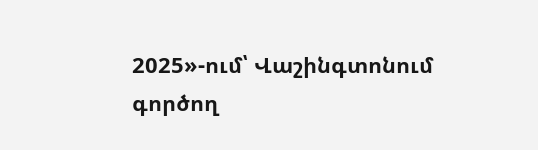2025»-ում՝ Վաշինգտոնում գործող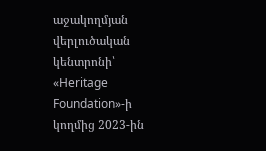աջակողմյան վերլուծական կենտրոնի՝ «Heritage Foundation»-ի կողմից 2023-ին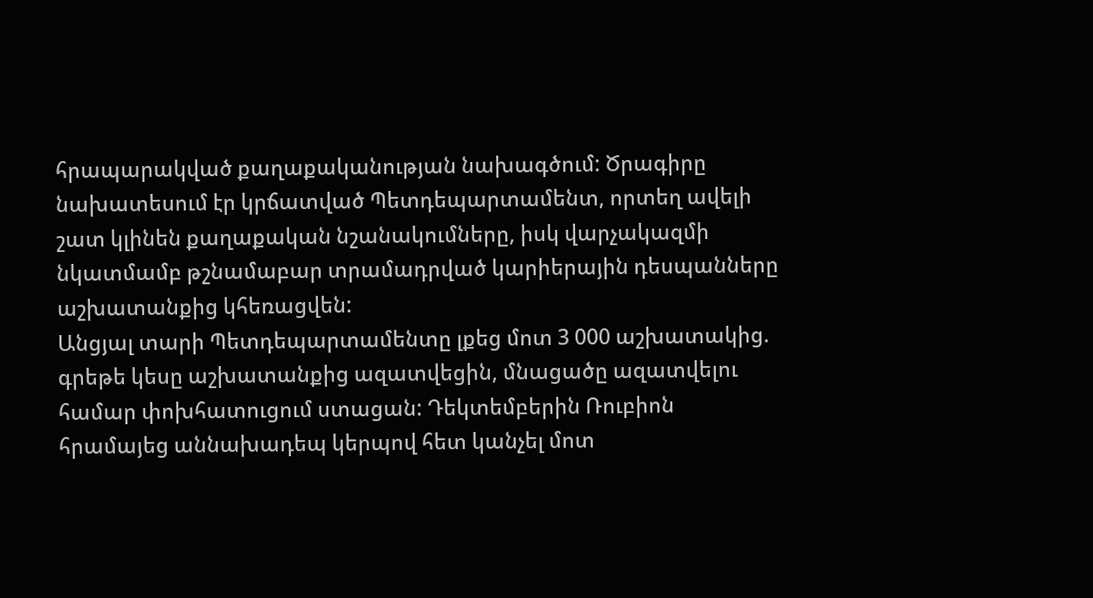հրապարակված քաղաքականության նախագծում: Ծրագիրը նախատեսում էր կրճատված Պետդեպարտամենտ, որտեղ ավելի շատ կլինեն քաղաքական նշանակումները, իսկ վարչակազմի նկատմամբ թշնամաբար տրամադրված կարիերային դեսպանները աշխատանքից կհեռացվեն:
Անցյալ տարի Պետդեպարտամենտը լքեց մոտ 3 000 աշխատակից. գրեթե կեսը աշխատանքից ազատվեցին, մնացածը ազատվելու համար փոխհատուցում ստացան: Դեկտեմբերին Ռուբիոն հրամայեց աննախադեպ կերպով հետ կանչել մոտ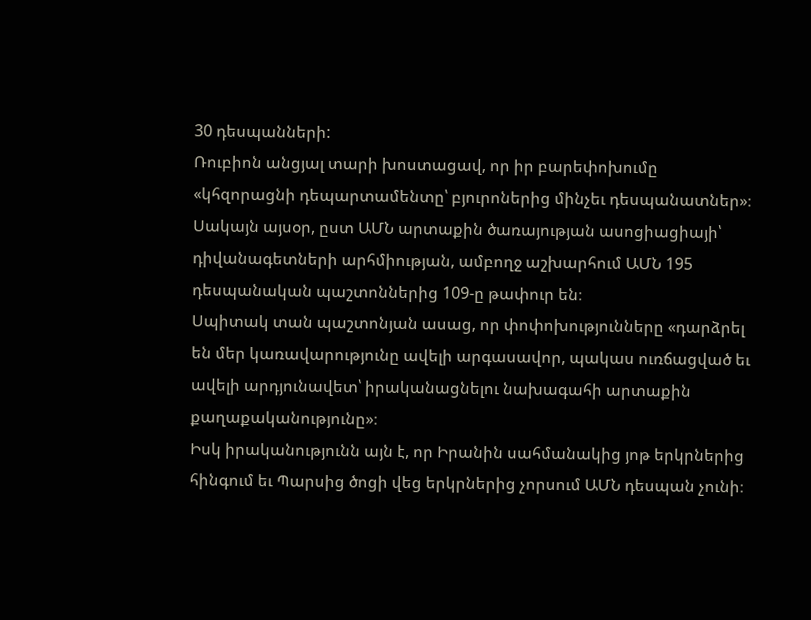30 դեսպանների:
Ռուբիոն անցյալ տարի խոստացավ, որ իր բարեփոխումը «կհզորացնի դեպարտամենտը՝ բյուրոներից մինչեւ դեսպանատներ»։ Սակայն այսօր, ըստ ԱՄՆ արտաքին ծառայության ասոցիացիայի՝ դիվանագետների արհմիության, ամբողջ աշխարհում ԱՄՆ 195 դեսպանական պաշտոններից 109-ը թափուր են։
Սպիտակ տան պաշտոնյան ասաց, որ փոփոխությունները «դարձրել են մեր կառավարությունը ավելի արգասավոր, պակաս ուռճացված եւ ավելի արդյունավետ՝ իրականացնելու նախագահի արտաքին քաղաքականությունը»։
Իսկ իրականությունն այն է, որ Իրանին սահմանակից յոթ երկրներից հինգում եւ Պարսից ծոցի վեց երկրներից չորսում ԱՄՆ դեսպան չունի։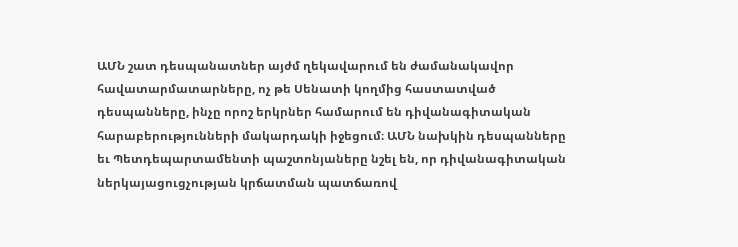ԱՄՆ շատ դեսպանատներ այժմ ղեկավարում են ժամանակավոր հավատարմատարները, ոչ թե Սենատի կողմից հաստատված դեսպանները, ինչը որոշ երկրներ համարում են դիվանագիտական հարաբերությունների մակարդակի իջեցում։ ԱՄՆ նախկին դեսպանները եւ Պետդեպարտամենտի պաշտոնյաները նշել են, որ դիվանագիտական ներկայացուցչության կրճատման պատճառով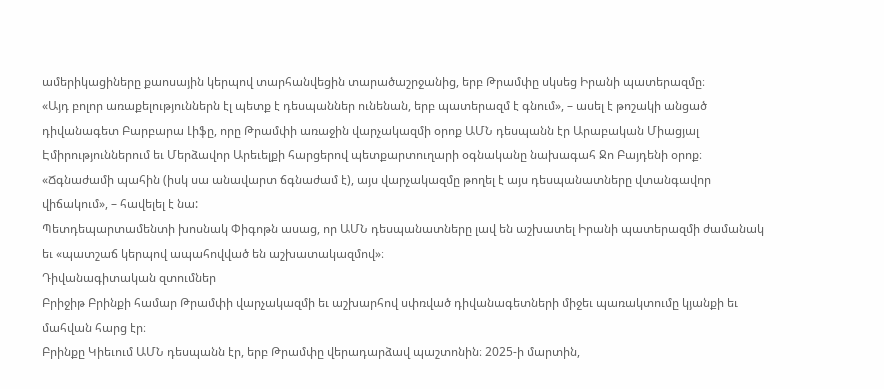ամերիկացիները քաոսային կերպով տարհանվեցին տարածաշրջանից, երբ Թրամփը սկսեց Իրանի պատերազմը։
«Այդ բոլոր առաքելություններն էլ պետք է դեսպաններ ունենան, երբ պատերազմ է գնում», – ասել է թոշակի անցած դիվանագետ Բարբարա Լիֆը, որը Թրամփի առաջին վարչակազմի օրոք ԱՄՆ դեսպանն էր Արաբական Միացյալ Էմիրություններում եւ Մերձավոր Արեւելքի հարցերով պետքարտուղարի օգնականը նախագահ Ջո Բայդենի օրոք։ «Ճգնաժամի պահին (իսկ սա անավարտ ճգնաժամ է), այս վարչակազմը թողել է այս դեսպանատները վտանգավոր վիճակում», – հավելել է նա:
Պետդեպարտամենտի խոսնակ Փիգոթն ասաց, որ ԱՄՆ դեսպանատները լավ են աշխատել Իրանի պատերազմի ժամանակ եւ «պատշաճ կերպով ապահովված են աշխատակազմով»։
Դիվանագիտական զտումներ
Բրիջիթ Բրինքի համար Թրամփի վարչակազմի եւ աշխարհով սփռված դիվանագետների միջեւ պառակտումը կյանքի եւ մահվան հարց էր։
Բրինքը Կիեւում ԱՄՆ դեսպանն էր, երբ Թրամփը վերադարձավ պաշտոնին։ 2025-ի մարտին,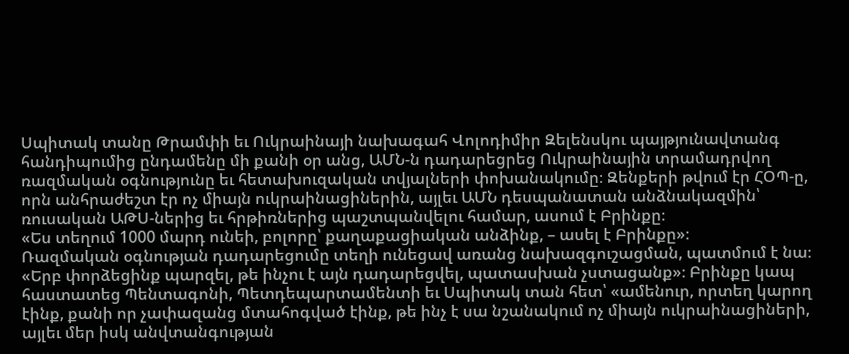Սպիտակ տանը Թրամփի եւ Ուկրաինայի նախագահ Վոլոդիմիր Զելենսկու պայթյունավտանգ հանդիպումից ընդամենը մի քանի օր անց, ԱՄՆ-ն դադարեցրեց Ուկրաինային տրամադրվող ռազմական օգնությունը եւ հետախուզական տվյալների փոխանակումը։ Զենքերի թվում էր ՀՕՊ-ը, որն անհրաժեշտ էր ոչ միայն ուկրաինացիներին, այլեւ ԱՄՆ դեսպանատան անձնակազմին՝ ռուսական ԱԹՍ-ներից եւ հրթիռներից պաշտպանվելու համար, ասում է Բրինքը։
«Ես տեղում 1000 մարդ ունեի, բոլորը՝ քաղաքացիական անձինք, – ասել է Բրինքը»։
Ռազմական օգնության դադարեցումը տեղի ունեցավ առանց նախազգուշացման, պատմում է նա։ «Երբ փորձեցինք պարզել, թե ինչու է այն դադարեցվել, պատասխան չստացանք»։ Բրինքը կապ հաստատեց Պենտագոնի, Պետդեպարտամենտի եւ Սպիտակ տան հետ՝ «ամենուր, որտեղ կարող էինք, քանի որ չափազանց մտահոգված էինք, թե ինչ է սա նշանակում ոչ միայն ուկրաինացիների, այլեւ մեր իսկ անվտանգության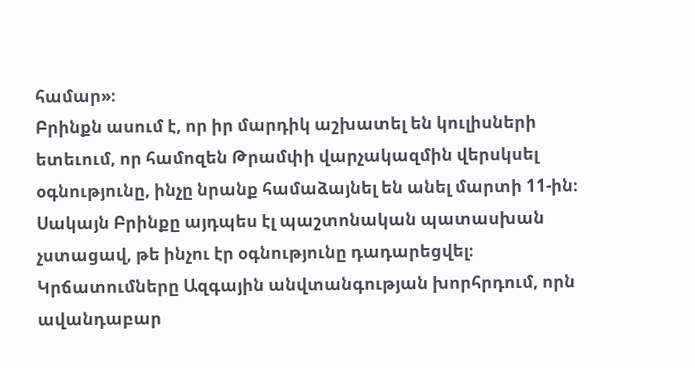համար»։
Բրինքն ասում է, որ իր մարդիկ աշխատել են կուլիսների ետեւում, որ համոզեն Թրամփի վարչակազմին վերսկսել օգնությունը, ինչը նրանք համաձայնել են անել մարտի 11-ին։ Սակայն Բրինքը այդպես էլ պաշտոնական պատասխան չստացավ, թե ինչու էր օգնությունը դադարեցվել։
Կրճատումները Ազգային անվտանգության խորհրդում, որն ավանդաբար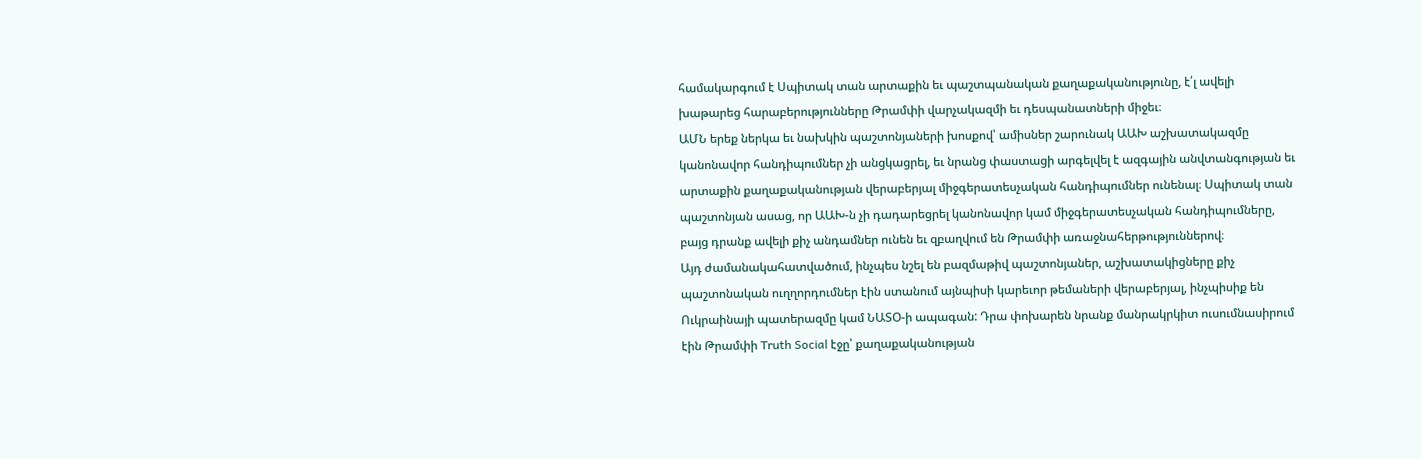համակարգում է Սպիտակ տան արտաքին եւ պաշտպանական քաղաքականությունը, է՛լ ավելի խաթարեց հարաբերությունները Թրամփի վարչակազմի եւ դեսպանատների միջեւ։
ԱՄՆ երեք ներկա եւ նախկին պաշտոնյաների խոսքով՝ ամիսներ շարունակ ԱԱԽ աշխատակազմը կանոնավոր հանդիպումներ չի անցկացրել, եւ նրանց փաստացի արգելվել է ազգային անվտանգության եւ արտաքին քաղաքականության վերաբերյալ միջգերատեսչական հանդիպումներ ունենալ։ Սպիտակ տան պաշտոնյան ասաց, որ ԱԱԽ-ն չի դադարեցրել կանոնավոր կամ միջգերատեսչական հանդիպումները, բայց դրանք ավելի քիչ անդամներ ունեն եւ զբաղվում են Թրամփի առաջնահերթություններով։
Այդ ժամանակահատվածում, ինչպես նշել են բազմաթիվ պաշտոնյաներ, աշխատակիցները քիչ պաշտոնական ուղղորդումներ էին ստանում այնպիսի կարեւոր թեմաների վերաբերյալ, ինչպիսիք են Ուկրաինայի պատերազմը կամ ՆԱՏՕ-ի ապագան: Դրա փոխարեն նրանք մանրակրկիտ ուսումնասիրում էին Թրամփի Truth Social էջը՝ քաղաքականության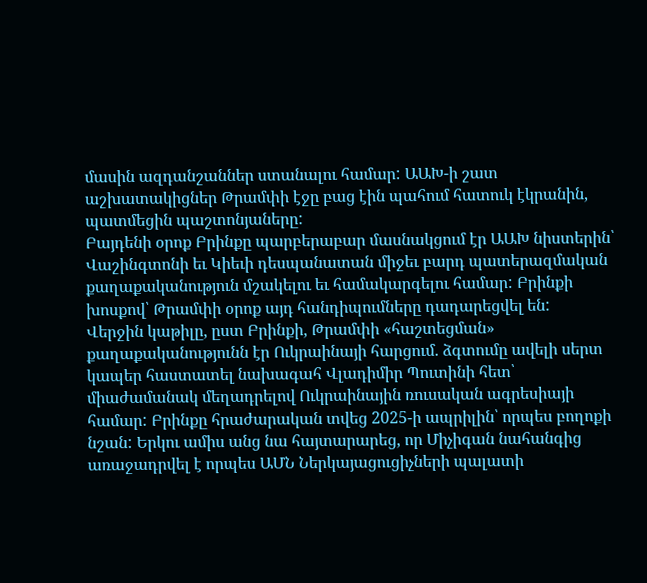մասին ազդանշաններ ստանալու համար: ԱԱԽ-ի շատ աշխատակիցներ Թրամփի էջը բաց էին պահում հատուկ էկրանին, պատմեցին պաշտոնյաները:
Բայդենի օրոք Բրինքը պարբերաբար մասնակցում էր ԱԱԽ նիստերին՝ Վաշինգտոնի եւ Կիեւի դեսպանատան միջեւ բարդ պատերազմական քաղաքականություն մշակելու եւ համակարգելու համար: Բրինքի խոսքով՝ Թրամփի օրոք այդ հանդիպումները դադարեցվել են:
Վերջին կաթիլը, ըստ Բրինքի, Թրամփի «հաշտեցման» քաղաքականությունն էր Ուկրաինայի հարցում. ձգտումը ավելի սերտ կապեր հաստատել նախագահ Վլադիմիր Պուտինի հետ՝ միաժամանակ մեղադրելով Ուկրաինային ռուսական ագրեսիայի համար: Բրինքը հրաժարական տվեց 2025-ի ապրիլին՝ որպես բողոքի նշան: Երկու ամիս անց նա հայտարարեց, որ Միչիգան նահանգից առաջադրվել է որպես ԱՄՆ Ներկայացուցիչների պալատի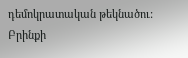դեմոկրատական թեկնածու:
Բրինքի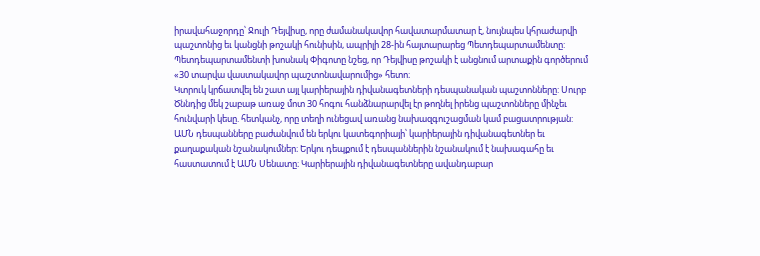իրավահաջորդը՝ Ջուլի Դեյվիսը, որը ժամանակավոր հավատարմատար է, նույնպես կհրաժարվի պաշտոնից եւ կանցնի թոշակի հունիսին, ապրիլի 28-ին հայտարարեց Պետդեպարտամենտը: Պետդեպարտամենտի խոսնակ Փիգոտը նշեց, որ Դեյվիսը թոշակի է անցնում արտաքին գործերում «30 տարվա վաստակավոր պաշտոնավարումից» հետո։
Կտրուկ կրճատվել են շատ այլ կարիերային դիվանագետների դեսպանական պաշտոնները: Սուրբ Ծննդից մեկ շաբաթ առաջ մոտ 30 հոգու հանձնարարվել էր թողնել իրենց պաշտոնները մինչեւ հունվարի կեսը. հետկանչ, որը տեղի ունեցավ առանց նախազգուշացման կամ բացատրության:
ԱՄՆ դեսպանները բաժանվում են երկու կատեգորիայի՝ կարիերային դիվանագետներ եւ քաղաքական նշանակումներ։ Երկու դեպքում է դեսպաններին նշանակում է նախագահը եւ հաստատում է ԱՄՆ Սենատը։ Կարիերային դիվանագետները ավանդաբար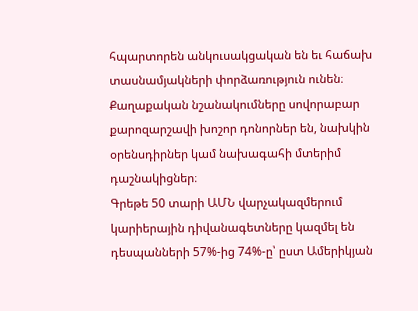հպարտորեն անկուսակցական են եւ հաճախ տասնամյակների փորձառություն ունեն։ Քաղաքական նշանակումները սովորաբար քարոզարշավի խոշոր դոնորներ են, նախկին օրենսդիրներ կամ նախագահի մտերիմ դաշնակիցներ։
Գրեթե 50 տարի ԱՄՆ վարչակազմերում կարիերային դիվանագետները կազմել են դեսպանների 57%-ից 74%-ը՝ ըստ Ամերիկյան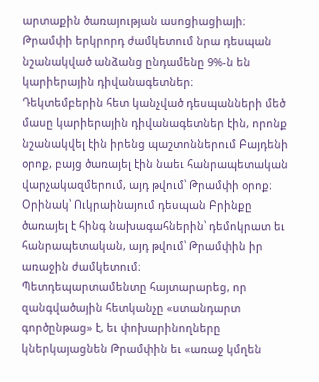արտաքին ծառայության ասոցիացիայի։ Թրամփի երկրորդ ժամկետում նրա դեսպան նշանակված անձանց ընդամենը 9%-ն են կարիերային դիվանագետներ։
Դեկտեմբերին հետ կանչված դեսպանների մեծ մասը կարիերային դիվանագետներ էին, որոնք նշանակվել էին իրենց պաշտոններում Բայդենի օրոք, բայց ծառայել էին նաեւ հանրապետական վարչակազմերում, այդ թվում՝ Թրամփի օրոք։ Օրինակ՝ Ուկրաինայում դեսպան Բրինքը ծառայել է հինգ նախագահներին՝ դեմոկրատ եւ հանրապետական, այդ թվում՝ Թրամփին իր առաջին ժամկետում։
Պետդեպարտամենտը հայտարարեց, որ զանգվածային հետկանչը «ստանդարտ գործընթաց» է, եւ փոխարինողները կներկայացնեն Թրամփին եւ «առաջ կմղեն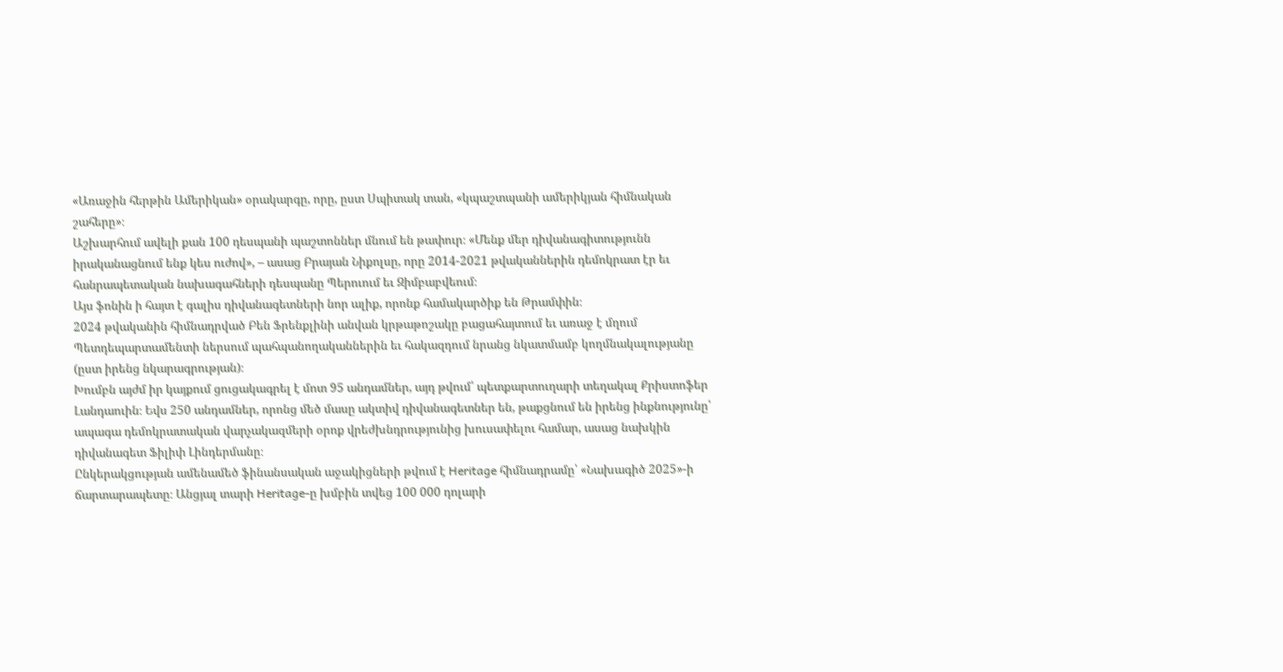«Առաջին հերթին Ամերիկան» օրակարգը, որը, ըստ Սպիտակ տան, «կպաշտպանի ամերիկյան հիմնական շահերը»։
Աշխարհում ավելի քան 100 դեսպանի պաշտոններ մնում են թափուր։ «Մենք մեր դիվանագիտությունն իրականացնում ենք կես ուժով», – ասաց Բրայան Նիքոլսը, որը 2014-2021 թվականներին դեմոկրատ էր եւ հանրապետական նախագահների դեսպանը Պերուում եւ Զիմբաբվեում։
Այս ֆոնին ի հայտ է գալիս դիվանագետների նոր ալիք, որոնք համակարծիք են Թրամփին։
2024 թվականին հիմնադրված Բեն Ֆրենքլինի անվան կրթաթոշակը բացահայտում եւ առաջ է մղում Պետդեպարտամենտի ներսում պահպանողականներին եւ հակազդում նրանց նկատմամբ կողմնակալությանը (ըստ իրենց նկարագրության)։
Խումբն այժմ իր կայքում ցուցակագրել է մոտ 95 անդամներ, այդ թվում՝ պետքարտուղարի տեղակալ Քրիստոֆեր Լանդաուին։ Եվս 250 անդամներ, որոնց մեծ մասը ակտիվ դիվանագետներ են, թաքցնում են իրենց ինքնությունը՝ ապագա դեմոկրատական վարչակազմերի օրոք վրեժխնդրությունից խուսափելու համար, ասաց նախկին դիվանագետ Ֆիլիփ Լինդերմանը։
Ընկերակցության ամենամեծ ֆինանսական աջակիցների թվում է Heritage հիմնադրամը՝ «Նախագիծ 2025»-ի ճարտարապետը։ Անցյալ տարի Heritage-ը խմբին տվեց 100 000 դոլարի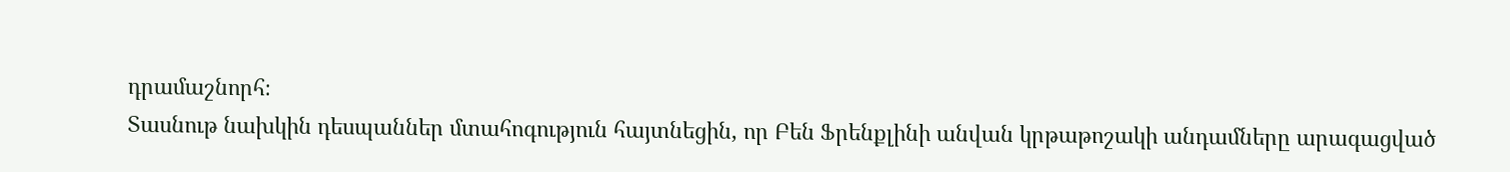դրամաշնորհ։
Տասնութ նախկին դեսպաններ մտահոգություն հայտնեցին, որ Բեն Ֆրենքլինի անվան կրթաթոշակի անդամները արագացված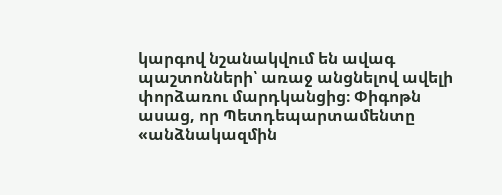կարգով նշանակվում են ավագ պաշտոնների՝ առաջ անցնելով ավելի փորձառու մարդկանցից։ Փիգոթն ասաց, որ Պետդեպարտամենտը «անձնակազմին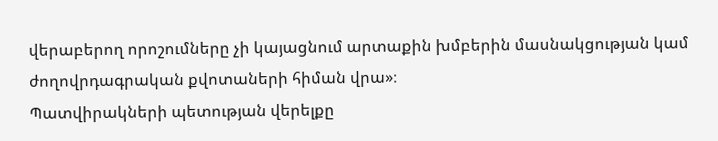վերաբերող որոշումները չի կայացնում արտաքին խմբերին մասնակցության կամ ժողովրդագրական քվոտաների հիման վրա»։
Պատվիրակների պետության վերելքը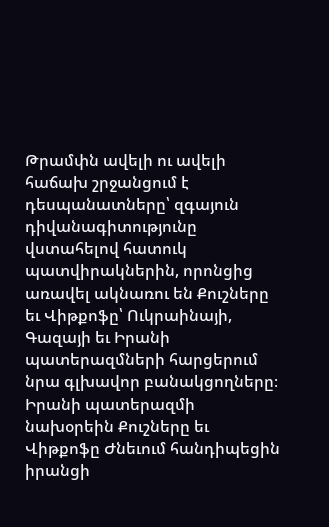Թրամփն ավելի ու ավելի հաճախ շրջանցում է դեսպանատները՝ զգայուն դիվանագիտությունը վստահելով հատուկ պատվիրակներին, որոնցից առավել ակնառու են Քուշները եւ Վիթքոֆը՝ Ուկրաինայի, Գազայի եւ Իրանի պատերազմների հարցերում նրա գլխավոր բանակցողները։
Իրանի պատերազմի նախօրեին Քուշները եւ Վիթքոֆը Ժնեւում հանդիպեցին իրանցի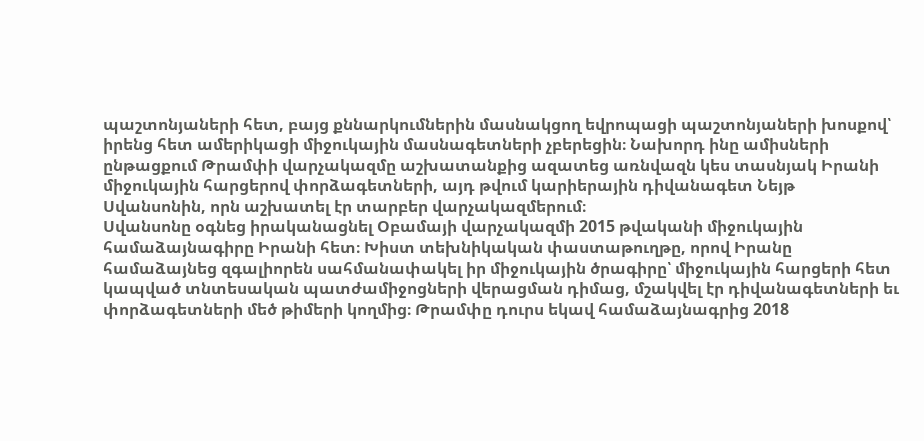պաշտոնյաների հետ, բայց քննարկումներին մասնակցող եվրոպացի պաշտոնյաների խոսքով՝ իրենց հետ ամերիկացի միջուկային մասնագետների չբերեցին։ Նախորդ ինը ամիսների ընթացքում Թրամփի վարչակազմը աշխատանքից ազատեց առնվազն կես տասնյակ Իրանի միջուկային հարցերով փորձագետների, այդ թվում կարիերային դիվանագետ Նեյթ Սվանսոնին, որն աշխատել էր տարբեր վարչակազմերում։
Սվանսոնը օգնեց իրականացնել Օբամայի վարչակազմի 2015 թվականի միջուկային համաձայնագիրը Իրանի հետ։ Խիստ տեխնիկական փաստաթուղթը, որով Իրանը համաձայնեց զգալիորեն սահմանափակել իր միջուկային ծրագիրը՝ միջուկային հարցերի հետ կապված տնտեսական պատժամիջոցների վերացման դիմաց, մշակվել էր դիվանագետների եւ փորձագետների մեծ թիմերի կողմից։ Թրամփը դուրս եկավ համաձայնագրից 2018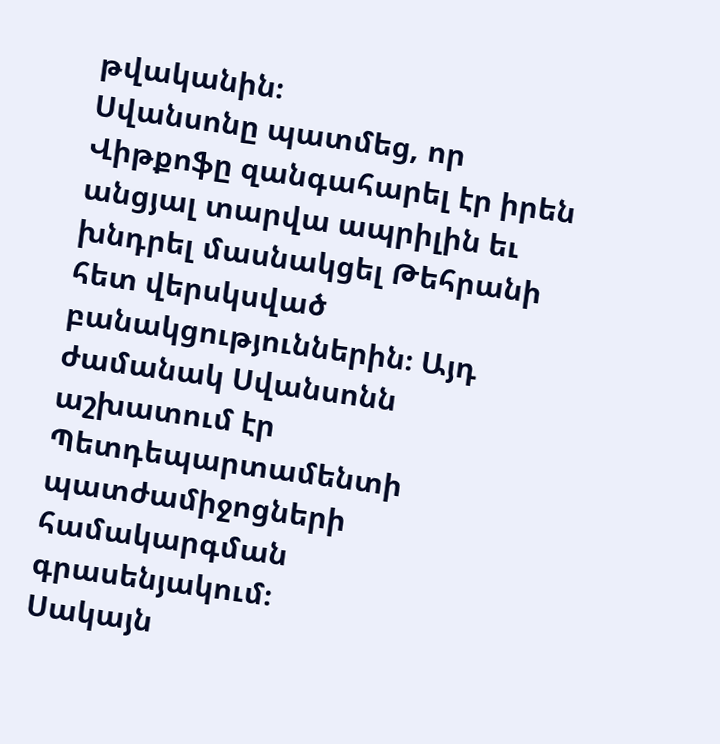թվականին։
Սվանսոնը պատմեց, որ Վիթքոֆը զանգահարել էր իրեն անցյալ տարվա ապրիլին եւ խնդրել մասնակցել Թեհրանի հետ վերսկսված բանակցություններին։ Այդ ժամանակ Սվանսոնն աշխատում էր Պետդեպարտամենտի պատժամիջոցների համակարգման գրասենյակում։
Սակայն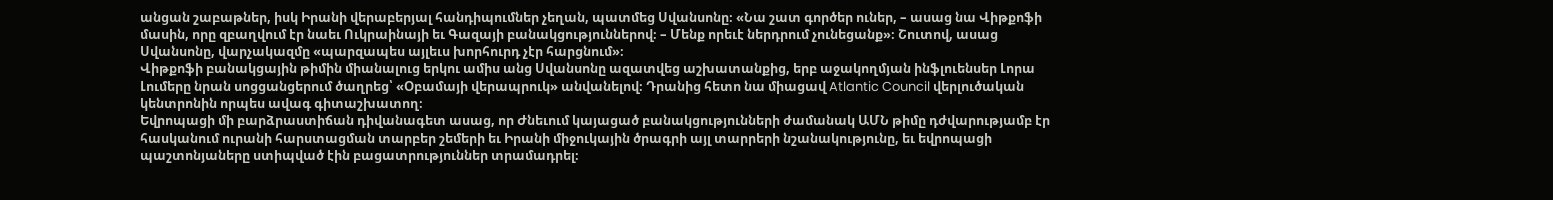անցան շաբաթներ, իսկ Իրանի վերաբերյալ հանդիպումներ չեղան, պատմեց Սվանսոնը։ «Նա շատ գործեր ուներ, – ասաց նա Վիթքոֆի մասին, որը զբաղվում էր նաեւ Ուկրաինայի եւ Գազայի բանակցություններով։ – Մենք որեւէ ներդրում չունեցանք»։ Շուտով, ասաց Սվանսոնը, վարչակազմը «պարզապես այլեւս խորհուրդ չէր հարցնում»։
Վիթքոֆի բանակցային թիմին միանալուց երկու ամիս անց Սվանսոնը ազատվեց աշխատանքից, երբ աջակողմյան ինֆլուենսեր Լորա Լումերը նրան սոցցանցերում ծաղրեց՝ «Օբամայի վերապրուկ» անվանելով։ Դրանից հետո նա միացավ Atlantic Council վերլուծական կենտրոնին որպես ավագ գիտաշխատող։
Եվրոպացի մի բարձրաստիճան դիվանագետ ասաց, որ Ժնեւում կայացած բանակցությունների ժամանակ ԱՄՆ թիմը դժվարությամբ էր հասկանում ուրանի հարստացման տարբեր շեմերի եւ Իրանի միջուկային ծրագրի այլ տարրերի նշանակությունը, եւ եվրոպացի պաշտոնյաները ստիպված էին բացատրություններ տրամադրել։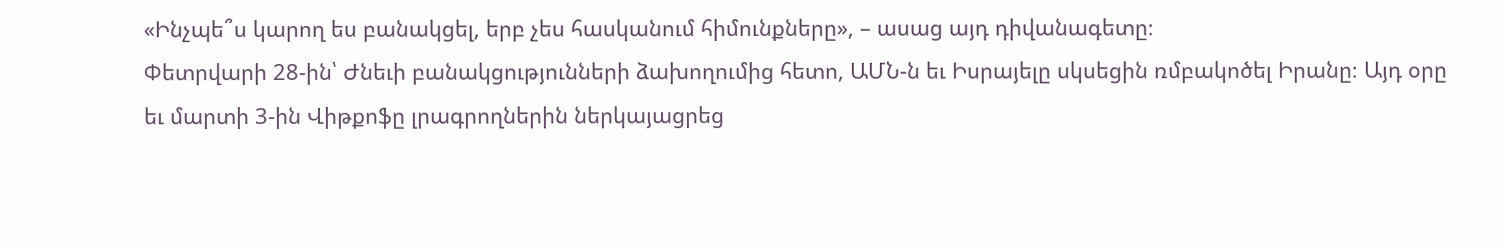«Ինչպե՞ս կարող ես բանակցել, երբ չես հասկանում հիմունքները», – ասաց այդ դիվանագետը։
Փետրվարի 28-ին՝ Ժնեւի բանակցությունների ձախողումից հետո, ԱՄՆ-ն եւ Իսրայելը սկսեցին ռմբակոծել Իրանը։ Այդ օրը եւ մարտի 3-ին Վիթքոֆը լրագրողներին ներկայացրեց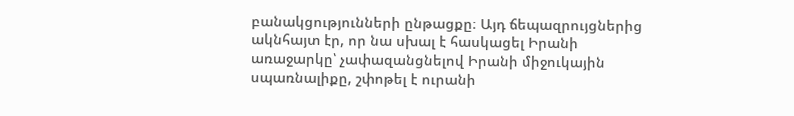բանակցությունների ընթացքը։ Այդ ճեպազրույցներից ակնհայտ էր, որ նա սխալ է հասկացել Իրանի առաջարկը՝ չափազանցնելով Իրանի միջուկային սպառնալիքը, շփոթել է ուրանի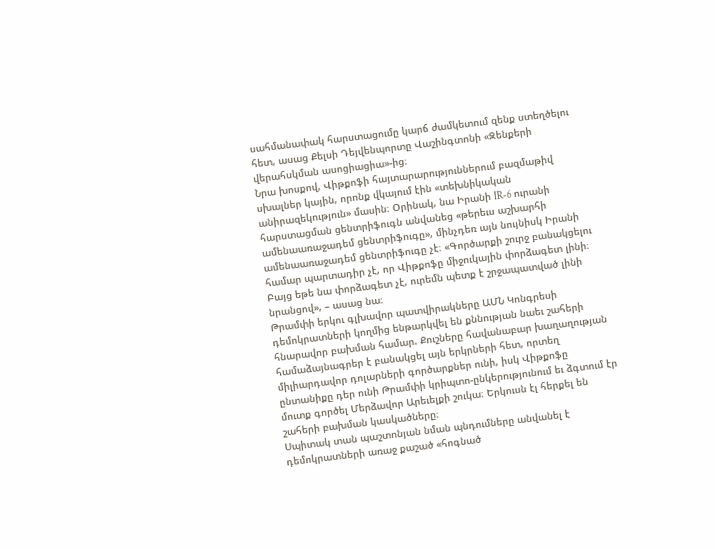սահմանափակ հարստացումը կարճ ժամկետում զենք ստեղծելու հետ, ասաց Քելսի Դեյվենպորտը Վաշինգտոնի «Զենքերի վերահսկման ասոցիացիա»-ից։
Նրա խոսքով, Վիթքոֆի հայտարարություններում բազմաթիվ սխալներ կային, որոնք վկայում էին «տեխնիկական անիրազեկություն» մասին։ Օրինակ, նա Իրանի IR-6 ուրանի հարստացման ցենտրիֆուգն անվանեց «թերեւս աշխարհի ամենաառաջադեմ ցենտրիֆուգը», մինչդեռ այն նույնիսկ Իրանի ամենաառաջադեմ ցենտրիֆուգը չէ։ «Գործարքի շուրջ բանակցելու համար պարտադիր չէ, որ Վիթքոֆը միջուկային փորձագետ լինի։ Բայց եթե նա փորձագետ չէ, ուրեմն պետք է շրջապատված լինի նրանցով», – ասաց նա։
Թրամփի երկու գլխավոր պատվիրակները ԱՄՆ Կոնգրեսի դեմոկրատների կողմից ենթարկվել են քննության նաեւ շահերի հնարավոր բախման համար. Քուշները հավանաբար խաղաղության համաձայնագրեր է բանակցել այն երկրների հետ, որտեղ միլիարդավոր դոլարների գործարքներ ունի, իսկ Վիթքոֆը ընտանիքը դեր ունի Թրամփի կրիպտո-ընկերությունում եւ ձգտում էր մուտք գործել Մերձավոր Արեւելքի շուկա։ Երկուսն էլ հերքել են շահերի բախման կասկածները։
Սպիտակ տան պաշտոնյան նման պնդումները անվանել է դեմոկրատների առաջ քաշած «հոգնած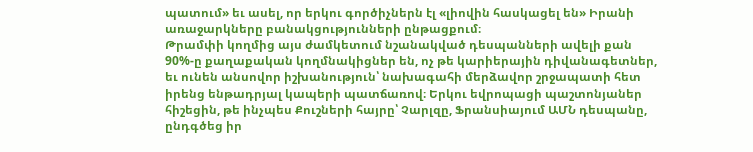պատում» եւ ասել, որ երկու գործիչներն էլ «լիովին հասկացել են» Իրանի առաջարկները բանակցությունների ընթացքում։
Թրամփի կողմից այս ժամկետում նշանակված դեսպանների ավելի քան 90%-ը քաղաքական կողմնակիցներ են, ոչ թե կարիերային դիվանագետներ, եւ ունեն անսովոր իշխանություն՝ նախագահի մերձավոր շրջապատի հետ իրենց ենթադրյալ կապերի պատճառով։ Երկու եվրոպացի պաշտոնյաներ հիշեցին, թե ինչպես Քուշների հայրը՝ Չարլզը, Ֆրանսիայում ԱՄՆ դեսպանը, ընդգծեց իր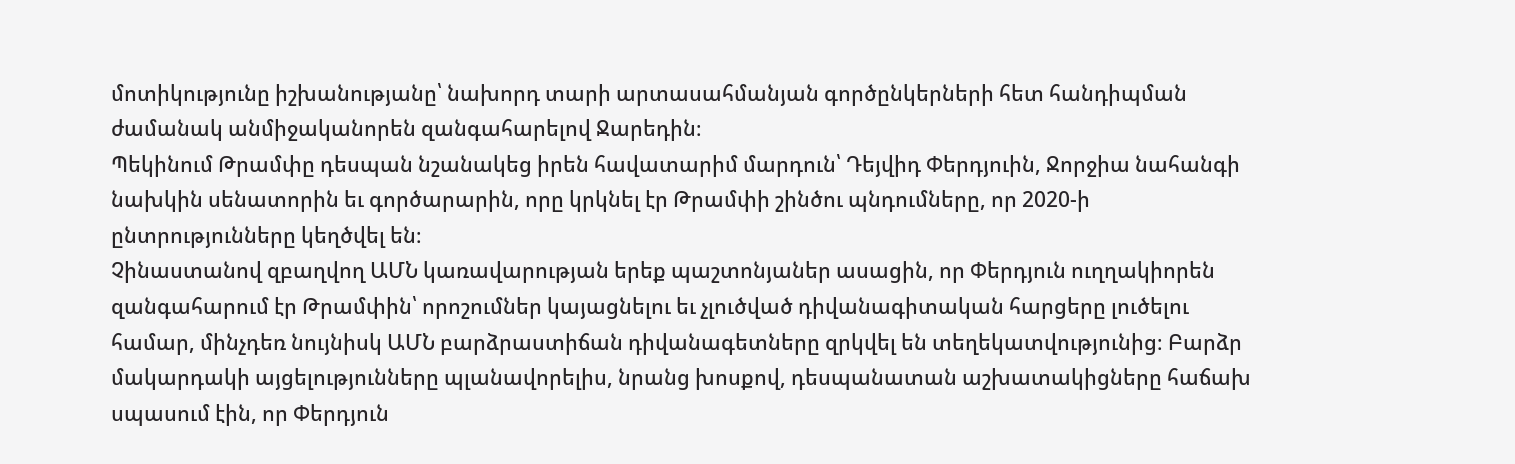մոտիկությունը իշխանությանը՝ նախորդ տարի արտասահմանյան գործընկերների հետ հանդիպման ժամանակ անմիջականորեն զանգահարելով Ջարեդին։
Պեկինում Թրամփը դեսպան նշանակեց իրեն հավատարիմ մարդուն՝ Դեյվիդ Փերդյուին, Ջորջիա նահանգի նախկին սենատորին եւ գործարարին, որը կրկնել էր Թրամփի շինծու պնդումները, որ 2020-ի ընտրությունները կեղծվել են։
Չինաստանով զբաղվող ԱՄՆ կառավարության երեք պաշտոնյաներ ասացին, որ Փերդյուն ուղղակիորեն զանգահարում էր Թրամփին՝ որոշումներ կայացնելու եւ չլուծված դիվանագիտական հարցերը լուծելու համար, մինչդեռ նույնիսկ ԱՄՆ բարձրաստիճան դիվանագետները զրկվել են տեղեկատվությունից։ Բարձր մակարդակի այցելությունները պլանավորելիս, նրանց խոսքով, դեսպանատան աշխատակիցները հաճախ սպասում էին, որ Փերդյուն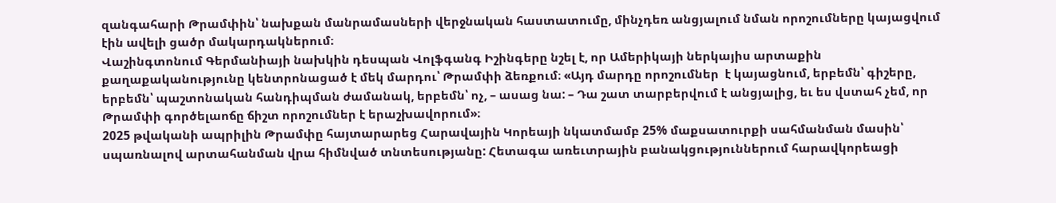զանգահարի Թրամփին՝ նախքան մանրամասների վերջնական հաստատումը, մինչդեռ անցյալում նման որոշումները կայացվում էին ավելի ցածր մակարդակներում։
Վաշինգտոնում Գերմանիայի նախկին դեսպան Վոլֆգանգ Իշինգերը նշել է, որ Ամերիկայի ներկայիս արտաքին քաղաքականությունը կենտրոնացած է մեկ մարդու՝ Թրամփի ձեռքում։ «Այդ մարդը որոշումներ  է կայացնում, երբեմն՝ գիշերը, երբեմն՝ պաշտոնական հանդիպման ժամանակ, երբեմն՝ ոչ, – ասաց նա: – Դա շատ տարբերվում է անցյալից, եւ ես վստահ չեմ, որ Թրամփի գործելաոճը ճիշտ որոշումներ է երաշխավորում»։
2025 թվականի ապրիլին Թրամփը հայտարարեց Հարավային Կորեայի նկատմամբ 25% մաքսատուրքի սահմանման մասին՝ սպառնալով արտահանման վրա հիմնված տնտեսությանը: Հետագա առեւտրային բանակցություններում հարավկորեացի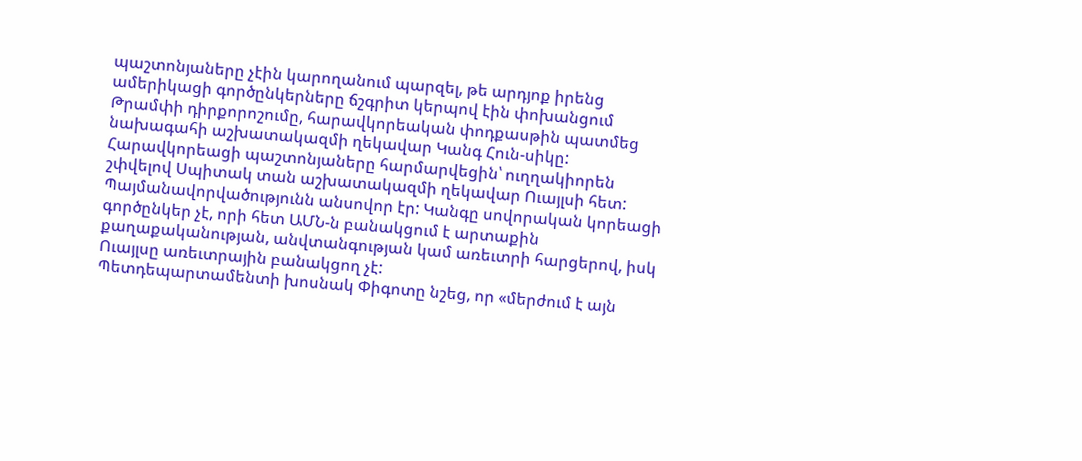պաշտոնյաները չէին կարողանում պարզել, թե արդյոք իրենց ամերիկացի գործընկերները ճշգրիտ կերպով էին փոխանցում Թրամփի դիրքորոշումը, հարավկորեական փոդքասթին պատմեց նախագահի աշխատակազմի ղեկավար Կանգ Հուն-սիկը: Հարավկորեացի պաշտոնյաները հարմարվեցին՝ ուղղակիորեն շփվելով Սպիտակ տան աշխատակազմի ղեկավար Ուայլսի հետ: Պայմանավորվածությունն անսովոր էր: Կանգը սովորական կորեացի գործընկեր չէ, որի հետ ԱՄՆ-ն բանակցում է արտաքին քաղաքականության, անվտանգության կամ առեւտրի հարցերով, իսկ Ուայլսը առեւտրային բանակցող չէ:
Պետդեպարտամենտի խոսնակ Փիգոտը նշեց, որ «մերժում է այն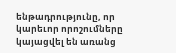ենթադրությունը, որ կարեւոր որոշումները կայացվել են առանց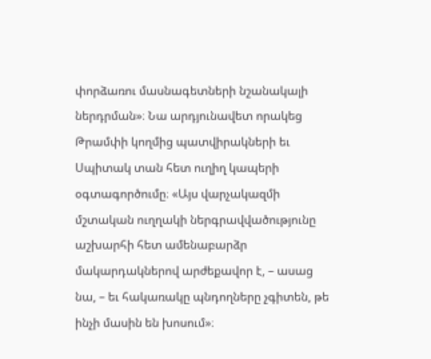փորձառու մասնագետների նշանակալի ներդրման»։ Նա արդյունավետ որակեց Թրամփի կողմից պատվիրակների եւ Սպիտակ տան հետ ուղիղ կապերի օգտագործումը։ «Այս վարչակազմի մշտական ուղղակի ներգրավվածությունը աշխարհի հետ ամենաբարձր մակարդակներով արժեքավոր է, – ասաց նա, – եւ հակառակը պնդողները չգիտեն, թե ինչի մասին են խոսում»։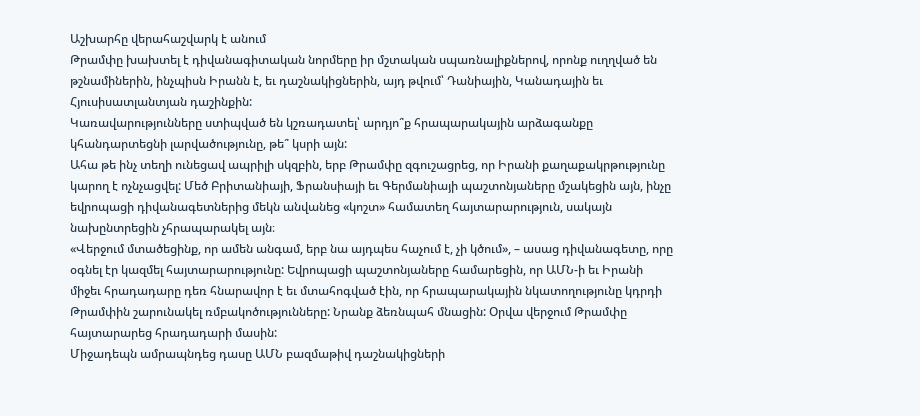Աշխարհը վերահաշվարկ է անում
Թրամփը խախտել է դիվանագիտական նորմերը իր մշտական սպառնալիքներով, որոնք ուղղված են թշնամիներին, ինչպիսն Իրանն է, եւ դաշնակիցներին, այդ թվում՝ Դանիային, Կանադային եւ Հյուսիսատլանտյան դաշինքին:
Կառավարությունները ստիպված են կշռադատել՝ արդյո՞ք հրապարակային արձագանքը կհանդարտեցնի լարվածությունը, թե՞ կսրի այն:
Ահա թե ինչ տեղի ունեցավ ապրիլի սկզբին, երբ Թրամփը զգուշացրեց, որ Իրանի քաղաքակրթությունը կարող է ոչնչացվել: Մեծ Բրիտանիայի, Ֆրանսիայի եւ Գերմանիայի պաշտոնյաները մշակեցին այն, ինչը եվրոպացի դիվանագետներից մեկն անվանեց «կոշտ» համատեղ հայտարարություն, սակայն նախընտրեցին չհրապարակել այն։
«Վերջում մտածեցինք, որ ամեն անգամ, երբ նա այդպես հաչում է, չի կծում», – ասաց դիվանագետը, որը օգնել էր կազմել հայտարարությունը: Եվրոպացի պաշտոնյաները համարեցին, որ ԱՄՆ-ի եւ Իրանի միջեւ հրադադարը դեռ հնարավոր է եւ մտահոգված էին, որ հրապարակային նկատողությունը կդրդի Թրամփին շարունակել ռմբակոծությունները: Նրանք ձեռնպահ մնացին: Օրվա վերջում Թրամփը հայտարարեց հրադադարի մասին:
Միջադեպն ամրապնդեց դասը ԱՄՆ բազմաթիվ դաշնակիցների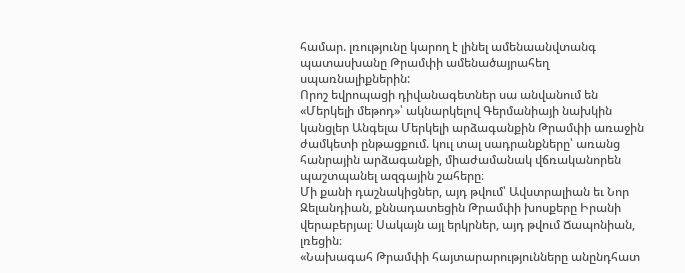համար. լռությունը կարող է լինել ամենաանվտանգ պատասխանը Թրամփի ամենածայրահեղ սպառնալիքներին:
Որոշ եվրոպացի դիվանագետներ սա անվանում են «Մերկելի մեթոդ»՝ ակնարկելով Գերմանիայի նախկին կանցլեր Անգելա Մերկելի արձագանքին Թրամփի առաջին ժամկետի ընթացքում. կուլ տալ սադրանքները՝ առանց հանրային արձագանքի, միաժամանակ վճռականորեն պաշտպանել ազգային շահերը։
Մի քանի դաշնակիցներ, այդ թվում՝ Ավստրալիան եւ Նոր Զելանդիան, քննադատեցին Թրամփի խոսքերը Իրանի վերաբերյալ։ Սակայն այլ երկրներ, այդ թվում Ճապոնիան, լռեցին։
«Նախագահ Թրամփի հայտարարությունները անընդհատ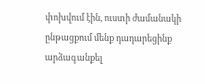փոխվում էին, ուստի ժամանակի ընթացքում մենք դադարեցինք արձագանքել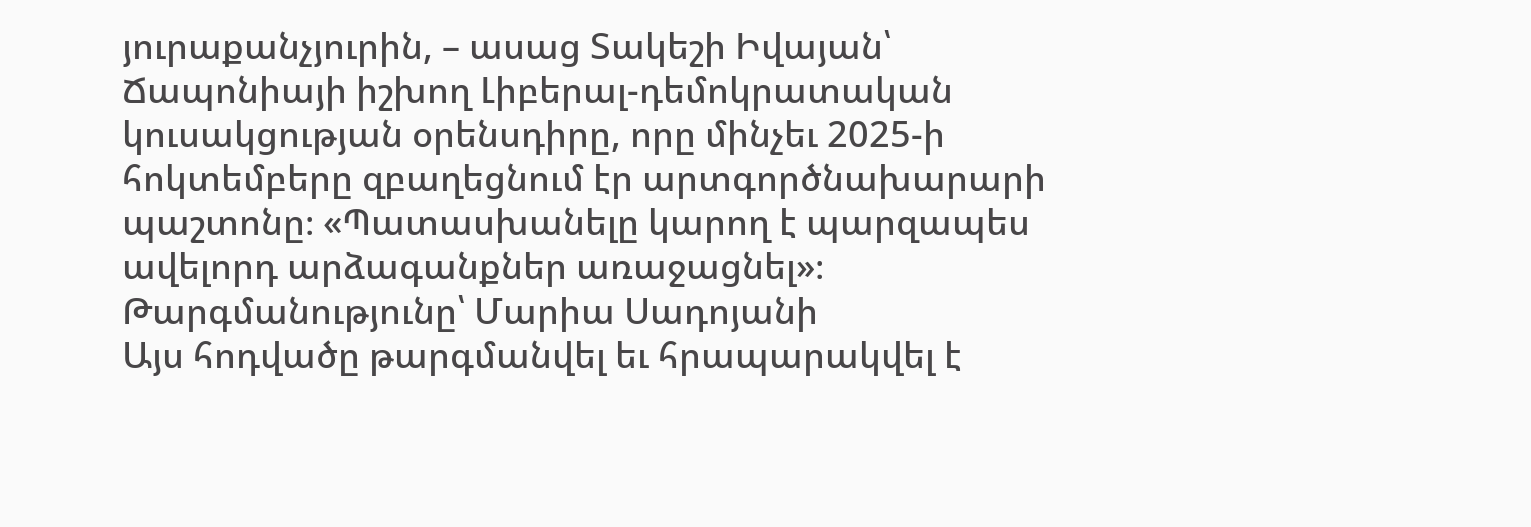յուրաքանչյուրին, – ասաց Տակեշի Իվայան՝ Ճապոնիայի իշխող Լիբերալ-դեմոկրատական կուսակցության օրենսդիրը, որը մինչեւ 2025-ի հոկտեմբերը զբաղեցնում էր արտգործնախարարի պաշտոնը։ «Պատասխանելը կարող է պարզապես ավելորդ արձագանքներ առաջացնել»։
Թարգմանությունը՝ Մարիա Սադոյանի
Այս հոդվածը թարգմանվել եւ հրապարակվել է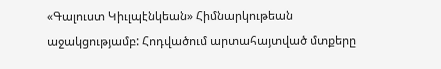«Գալուստ Կիւլպէնկեան» Հիմնարկութեան աջակցությամբ: Հոդվածում արտահայտված մտքերը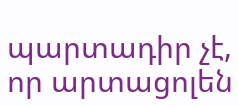պարտադիր չէ, որ արտացոլեն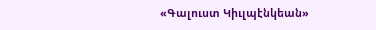«Գալուստ Կիւլպէնկեան»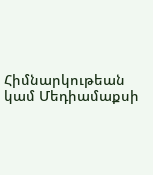Հիմնարկութեան կամ Մեդիամաքսի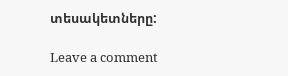տեսակետները:

Leave a comment